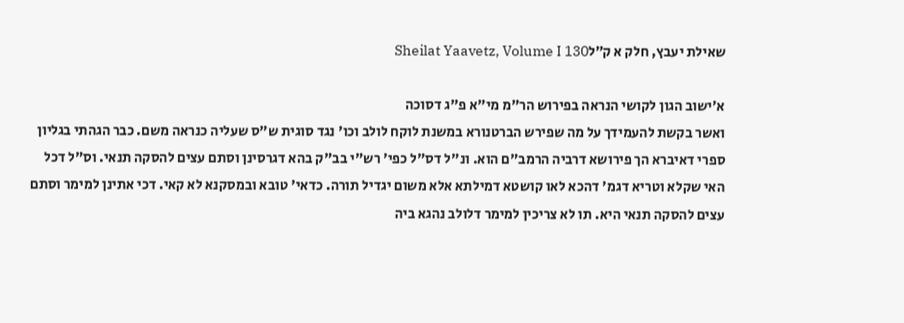שאילת יעבץ, חלק א ק״לSheilat Yaavetz, Volume I 130

א׳ישוב הגון לקושי הנראה בפירוש הר"מ מי"א פ"ג דסוכה
ואשר בקשת להעמידך על מה שפירש הברטנורא במשנת לוקח לולב וכו' נגד סוגית ש"ס שעליה כנראה משם. כבר הגהתי בגליון ספרי דאיברא הך פירושא דרביה הרמב"ם הוא. ונ"ל דס"ל כפי' רש"י בב"ק בהא דגרסינן וסתם עצים להסקה תנאי. וס"ל דכל האי שקלא וטריא דגמ' דהכא לאו קושטא דמילתא אלא משום יגדיל תורה. כדאי' טובא ובמסקנא לא קאי. דכי אתינן למימר וסתם עצים להסקה תנאי היא. תו לא צריכין למימר דלולב נהגא ביה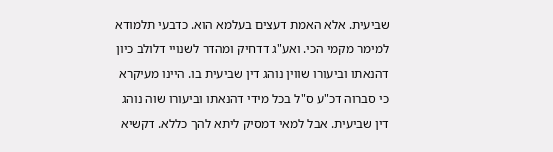שביעית. אלא האמת דעצים בעלמא הוא. כדבעי תלמודא למימר מקמי הכי. ואע"ג דדחיק ומהדר לשנויי דלולב כיון דהנאתו וביעורו שווין נוהג דין שביעית בו. היינו מעיקרא כי סברוה דכ"ע ס"ל בכל מידי דהנאתו וביעורו שוה נוהג דין שביעית. אבל למאי דמסיק ליתא להך כללא. דקשיא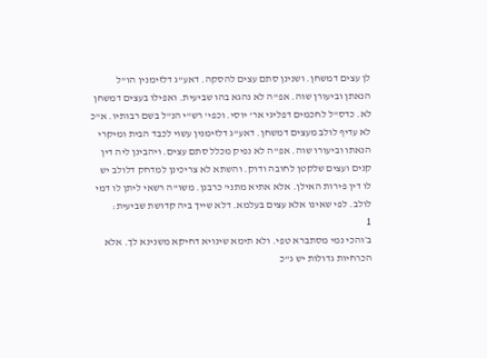לן עצים דמשחן. ושנינן סתם עצים להסקה. דאע"ג דלזימנין הו"ל הנאתן וביעורן שוה. אפ"ה לא נהגא בהו שביעית. ואפילו בעצים דמשחן לא. כדס"ל לחכמים דפליגי אר' יוסי. וכפי' רש"י הנ"ל בשם רבותיו. א"כ לא עדיף לולב מעצים דמשחן. דאע"ג דלזימנין עשוי לכבד הבית ומיקרי הנאתו וביעורו שוה. אפ"ה לא נפיק מכלל סתם עצים. ויהבינן ליה דין קנים ועצים שלקטן לחובה ודוק. והשתא לא צריכינן למדחק דלולב יש לו דין פירות האילן. אלא אתיא מתני' כרבנן. משו"ה רשאי ליתן לו דמי לולב. לפי שאינו אלא עצים בעלמא. דלא שייך ביה קדושת שביעית:
1
ב׳והכי נמי מסתברא טפי. ולא תימא שינויא דחיקא משנינא לך. אלא הכרחיות גדולות יש ג"כ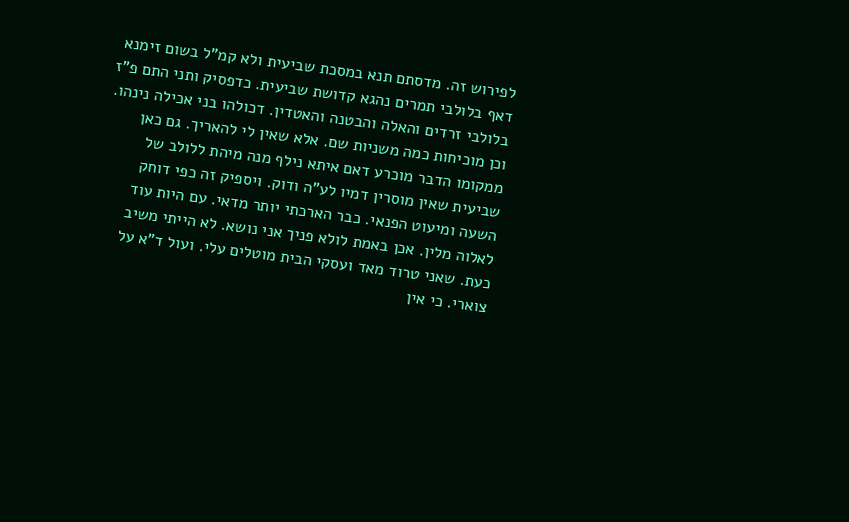לפירוש זה. מדסתם תנא במסכת שביעית ולא קמ"ל בשום זימנא דאף בלולבי תמרים נהגא קדושת שביעית. כדפסיק ותני התם פ"ז בלולבי זרדים והאלה והבטנה והאטדין. דכולהו בני אכילה נינהו. וכן מוכיחות כמה משניות שם. אלא שאין לי להאריך. גם כאן ממקומו הדבר מוכרע דאם איתא נילף מנה מיהת ללולב של שביעית שאין מוסרין דמיו לע"ה ודוק. ויספיק זה כפי דוחק השעה ומיעוט הפנאי. כבר הארכתי יותר מדאי. עם היות עוד לאלוה מלין. אכן באמת לולא פניך אני נושא. לא הייתי משיב כעת. שאני טרוד מאד ועסקי הבית מוטלים עלי. ועול ד"א על צוארי. כי אין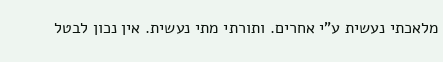מלאכתי נעשית ע"י אחרים. ותורתי מתי נעשית. אין נכון לבטל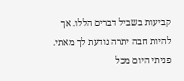קביעות בשביל דברים הללו. אך להיות חבה יתרה נודעת לך מאתי. פניתי היום מכל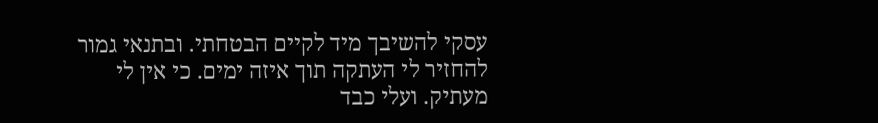עסקי להשיבך מיד לקיים הבטחתי. ובתנאי גמור להחזיר לי העתקה תוך איזה ימים. כי אין לי מעתיק. ועלי כבד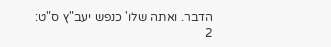הדבר. ואתה שלו' כנפש יעב"ץ ס"ט:
2